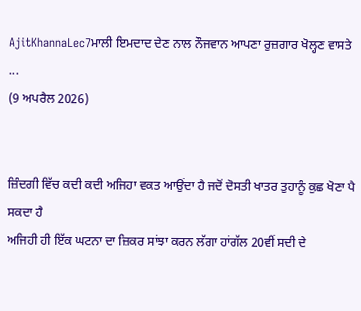AjitKhannaLec7ਮਾਲੀ ਇਮਦਾਦ ਦੇਣ ਨਾਲ ਨੌਜਵਾਨ ਆਪਣਾ ਰੁਜ਼ਗਾਰ ਖੋਲ੍ਹਣ ਵਾਸਤੇ ...
(9 ਅਪਰੈਲ 2026)


ਜ਼ਿੰਦਗੀ ਵਿੱਚ ਕਦੀ ਕਦੀ ਅਜਿਹਾ ਵਕਤ ਆਉਂਦਾ ਹੈ ਜਦੋਂ ਦੋਸਤੀ ਖਾਤਰ ਤੁਹਾਨੂੰ ਕੁਛ ਖੋਣਾ ਪੈ ਸਕਦਾ ਹੈ
ਅਜਿਹੀ ਹੀ ਇੱਕ ਘਟਨਾ ਦਾ ਜ਼ਿਕਰ ਸਾਂਝਾ ਕਰਨ ਲੱਗਾ ਹਾਂਗੱਲ 20ਵੀਂ ਸਦੀ ਦੇ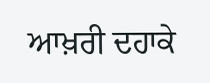ਆਖ਼ਰੀ ਦਹਾਕੇ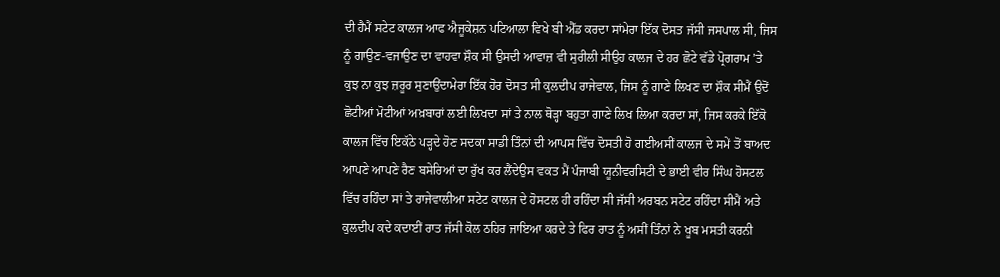ਦੀ ਹੈਮੈਂ ਸਟੇਟ ਕਾਲਜ ਆਫ ਐਜੂਕੇਸ਼ਨ ਪਟਿਆਲਾ ਵਿਖੇ ਬੀ ਐੱਡ ਕਰਦਾ ਸਾਂਮੇਰਾ ਇੱਕ ਦੋਸਤ ਜੱਸੀ ਜਸਪਾਲ ਸੀ, ਜਿਸ ਨੂੰ ਗਾਉਣ-ਵਜਾਉਣ ਦਾ ਵਾਹਵਾ ਸ਼ੌਕ ਸੀ ਉਸਦੀ ਆਵਾਜ਼ ਵੀ ਸੁਰੀਲੀ ਸੀਉਹ ਕਾਲਜ ਦੇ ਹਰ ਛੋਟੇ ਵੱਡੇ ਪ੍ਰੋਗਰਾਮ ’ਤੇ ਕੁਝ ਨਾ ਕੁਝ ਜ਼ਰੂਰ ਸੁਣਾਉਂਦਾਮੇਰਾ ਇੱਕ ਹੋਰ ਦੋਸਤ ਸੀ ਕੁਲਦੀਪ ਰਾਜੇਵਾਲ, ਜਿਸ ਨੂੰ ਗਾਣੇ ਲਿਖਣ ਦਾ ਸ਼ੌਕ ਸੀਮੈਂ ਉਦੋਂ ਛੋਟੀਆਂ ਮੋਟੀਆਂ ਅਖ਼ਬਾਰਾਂ ਲਈ ਲਿਖਦਾ ਸਾਂ ਤੇ ਨਾਲ ਥੋੜ੍ਹਾ ਬਹੁਤਾ ਗਾਣੇ ਲਿਖ ਲਿਆ ਕਰਦਾ ਸਾਂ, ਜਿਸ ਕਰਕੇ ਇੱਕੋ ਕਾਲਜ ਵਿੱਚ ਇਕੱਠੇ ਪੜ੍ਹਦੇ ਹੋਣ ਸਦਕਾ ਸਾਡੀ ਤਿੰਨਾਂ ਦੀ ਆਪਸ ਵਿੱਚ ਦੋਸਤੀ ਹੋ ਗਈਅਸੀਂ ਕਾਲਜ ਦੇ ਸਮੇਂ ਤੋਂ ਬਾਅਦ ਆਪਣੇ ਆਪਣੇ ਰੈਣ ਬਸੇਰਿਆਂ ਦਾ ਰੁੱਖ ਕਰ ਲੈਂਦੇਉਸ ਵਕਤ ਮੈਂ ਪੰਜਾਬੀ ਯੂਨੀਵਰਸਿਟੀ ਦੇ ਭਾਈ ਵੀਰ ਸਿੰਘ ਹੋਸਟਲ ਵਿੱਚ ਰਹਿੰਦਾ ਸਾਂ ਤੇ ਰਾਜੇਵਾਲੀਆ ਸਟੇਟ ਕਾਲਜ ਦੇ ਹੋਸਟਲ ਹੀ ਰਹਿੰਦਾ ਸੀ ਜੱਸੀ ਅਰਬਨ ਸਟੇਟ ਰਹਿੰਦਾ ਸੀਮੈਂ ਅਤੇ ਕੁਲਦੀਪ ਕਦੇ ਕਦਾਈਂ ਰਾਤ ਜੱਸੀ ਕੋਲ ਠਹਿਰ ਜਾਇਆ ਕਰਦੇ ਤੇ ਫਿਰ ਰਾਤ ਨੂੰ ਅਸੀਂ ਤਿੰਨਾਂ ਨੇ ਖੂਬ ਮਸਤੀ ਕਰਨੀ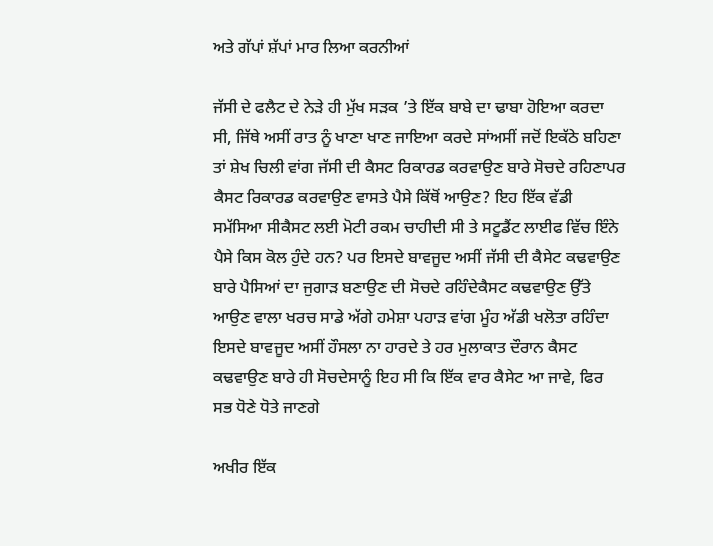ਅਤੇ ਗੱਪਾਂ ਸ਼ੱਪਾਂ ਮਾਰ ਲਿਆ ਕਰਨੀਆਂ

ਜੱਸੀ ਦੇ ਫਲੈਟ ਦੇ ਨੇੜੇ ਹੀ ਮੁੱਖ ਸੜਕ ’ਤੇ ਇੱਕ ਬਾਬੇ ਦਾ ਢਾਬਾ ਹੋਇਆ ਕਰਦਾ ਸੀ, ਜਿੱਥੇ ਅਸੀਂ ਰਾਤ ਨੂੰ ਖਾਣਾ ਖਾਣ ਜਾਇਆ ਕਰਦੇ ਸਾਂਅਸੀਂ ਜਦੋਂ ਇਕੱਠੇ ਬਹਿਣਾ ਤਾਂ ਸ਼ੇਖ ਚਿਲੀ ਵਾਂਗ ਜੱਸੀ ਦੀ ਕੈਸਟ ਰਿਕਾਰਡ ਕਰਵਾਉਣ ਬਾਰੇ ਸੋਚਦੇ ਰਹਿਣਾਪਰ ਕੈਸਟ ਰਿਕਾਰਡ ਕਰਵਾਉਣ ਵਾਸਤੇ ਪੈਸੇ ਕਿੱਥੋਂ ਆਉਣ? ਇਹ ਇੱਕ ਵੱਡੀ ਸਮੱਸਿਆ ਸੀਕੈਸਟ ਲਈ ਮੋਟੀ ਰਕਮ ਚਾਹੀਦੀ ਸੀ ਤੇ ਸਟੂਡੈਂਟ ਲਾਈਫ ਵਿੱਚ ਇੰਨੇ ਪੈਸੇ ਕਿਸ ਕੋਲ ਹੁੰਦੇ ਹਨ? ਪਰ ਇਸਦੇ ਬਾਵਜੂਦ ਅਸੀਂ ਜੱਸੀ ਦੀ ਕੈਸੇਟ ਕਢਵਾਉਣ ਬਾਰੇ ਪੈਸਿਆਂ ਦਾ ਜੁਗਾੜ ਬਣਾਉਣ ਦੀ ਸੋਚਦੇ ਰਹਿੰਦੇਕੈਸਟ ਕਢਵਾਉਣ ਉੱਤੇ ਆਉਣ ਵਾਲਾ ਖਰਚ ਸਾਡੇ ਅੱਗੇ ਹਮੇਸ਼ਾ ਪਹਾੜ ਵਾਂਗ ਮੂੰਹ ਅੱਡੀ ਖਲੋਤਾ ਰਹਿੰਦਾ ਇਸਦੇ ਬਾਵਜੂਦ ਅਸੀਂ ਹੌਸਲਾ ਨਾ ਹਾਰਦੇ ਤੇ ਹਰ ਮੁਲਾਕਾਤ ਦੌਰਾਨ ਕੈਸਟ ਕਢਵਾਉਣ ਬਾਰੇ ਹੀ ਸੋਚਦੇਸਾਨੂੰ ਇਹ ਸੀ ਕਿ ਇੱਕ ਵਾਰ ਕੈਸੇਟ ਆ ਜਾਵੇ, ਫਿਰ ਸਭ ਧੋਣੇ ਧੋਤੇ ਜਾਣਗੇ

ਅਖੀਰ ਇੱਕ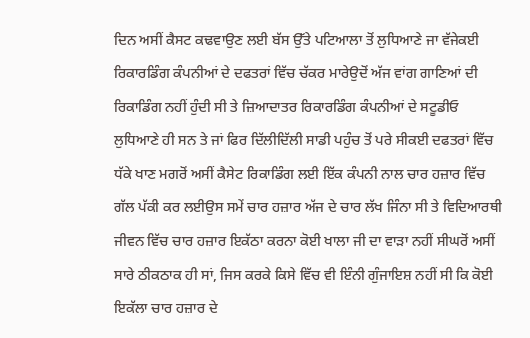ਦਿਨ ਅਸੀਂ ਕੈਸਟ ਕਢਵਾਉਣ ਲਈ ਬੱਸ ਉੱਤੇ ਪਟਿਆਲਾ ਤੋਂ ਲੁਧਿਆਣੇ ਜਾ ਵੱਜੇਕਈ ਰਿਕਾਰਡਿੰਗ ਕੰਪਨੀਆਂ ਦੇ ਦਫਤਰਾਂ ਵਿੱਚ ਚੱਕਰ ਮਾਰੇਉਦੋਂ ਅੱਜ ਵਾਂਗ ਗਾਣਿਆਂ ਦੀ ਰਿਕਾਡਿੰਗ ਨਹੀਂ ਹੁੰਦੀ ਸੀ ਤੇ ਜ਼ਿਆਦਾਤਰ ਰਿਕਾਰਡਿੰਗ ਕੰਪਨੀਆਂ ਦੇ ਸਟੂਡੀਓ ਲੁਧਿਆਣੇ ਹੀ ਸਨ ਤੇ ਜਾਂ ਫਿਰ ਦਿੱਲੀਦਿੱਲੀ ਸਾਡੀ ਪਹੁੰਚ ਤੋਂ ਪਰੇ ਸੀਕਈ ਦਫਤਰਾਂ ਵਿੱਚ ਧੱਕੇ ਖਾਣ ਮਗਰੋਂ ਅਸੀਂ ਕੈਸੇਟ ਰਿਕਾਡਿੰਗ ਲਈ ਇੱਕ ਕੰਪਨੀ ਨਾਲ ਚਾਰ ਹਜ਼ਾਰ ਵਿੱਚ ਗੱਲ ਪੱਕੀ ਕਰ ਲਈਉਸ ਸਮੇਂ ਚਾਰ ਹਜ਼ਾਰ ਅੱਜ ਦੇ ਚਾਰ ਲੱਖ ਜਿੰਨਾ ਸੀ ਤੇ ਵਿਦਿਆਰਥੀ ਜੀਵਨ ਵਿੱਚ ਚਾਰ ਹਜ਼ਾਰ ਇਕੱਠਾ ਕਰਨਾ ਕੋਈ ਖਾਲਾ ਜੀ ਦਾ ਵਾੜਾ ਨਹੀਂ ਸੀਘਰੋਂ ਅਸੀਂ ਸਾਰੇ ਠੀਕਠਾਕ ਹੀ ਸਾਂ, ਜਿਸ ਕਰਕੇ ਕਿਸੇ ਵਿੱਚ ਵੀ ਇੰਨੀ ਗੁੰਜਾਇਸ਼ ਨਹੀਂ ਸੀ ਕਿ ਕੋਈ ਇਕੱਲਾ ਚਾਰ ਹਜ਼ਾਰ ਦੇ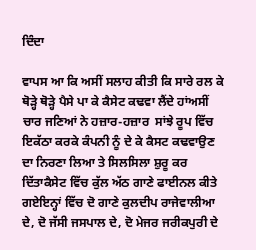ਦਿੰਦਾ

ਵਾਪਸ ਆ ਕਿ ਅਸੀਂ ਸਲਾਹ ਕੀਤੀ ਕਿ ਸਾਰੇ ਰਲ ਕੇ ਥੋੜ੍ਹੇ ਥੋੜ੍ਹੇ ਪੈਸੇ ਪਾ ਕੇ ਕੈਸੇਟ ਕਢਵਾ ਲੈਂਦੇ ਹਾਂਅਸੀਂ ਚਾਰ ਜਣਿਆਂ ਨੇ ਹਜ਼ਾਰ-ਹਜ਼ਾਰ  ਸਾਂਝੇ ਰੂਪ ਵਿੱਚ ਇਕੱਠਾ ਕਰਕੇ ਕੰਪਨੀ ਨੂੰ ਦੇ ਕੇ ਕੈਸਟ ਕਢਵਾਉਣ ਦਾ ਨਿਰਣਾ ਲਿਆ ਤੇ ਸਿਲਸਿਲਾ ਸ਼ੁਰੂ ਕਰ ਦਿੱਤਾਕੈਸੇਟ ਵਿੱਚ ਕੁੱਲ ਅੱਠ ਗਾਣੇ ਫਾਈਨਲ ਕੀਤੇ ਗਏਇਨ੍ਹਾਂ ਵਿੱਚ ਦੋ ਗਾਣੇ ਕੁਲਦੀਪ ਰਾਜੇਵਾਲੀਆ ਦੇ, ਦੋ ਜੱਸੀ ਜਸਪਾਲ ਦੇ, ਦੋ ਮੇਜਰ ਜਰੀਕਪੁਰੀ ਦੇ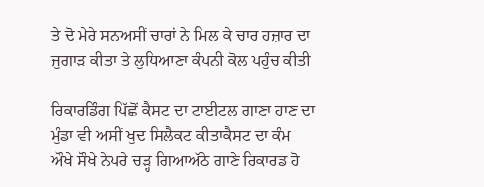ਤੇ ਦੋ ਮੇਰੇ ਸਨਅਸੀਂ ਚਾਰਾਂ ਨੇ ਮਿਲ ਕੇ ਚਾਰ ਹਜ਼ਾਰ ਦਾ ਜੁਗਾੜ ਕੀਤਾ ਤੇ ਲੁਧਿਆਣਾ ਕੰਪਨੀ ਕੋਲ ਪਹੁੰਚ ਕੀਤੀ

ਰਿਕਾਰਡਿੰਗ ਪਿੱਛੋਂ ਕੈਸਟ ਦਾ ਟਾਈਟਲ ਗਾਣਾ ਹਾਣ ਦਾ ਮੁੰਡਾ ਵੀ ਅਸੀਂ ਖੁਦ ਸਿਲੈਕਟ ਕੀਤਾਕੈਸਟ ਦਾ ਕੰਮ ਔਖੇ ਸੌਖੇ ਨੇਪਰੇ ਚੜ੍ਹ ਗਿਆਅੱਠੇ ਗਾਣੇ ਰਿਕਾਰਡ ਹੋ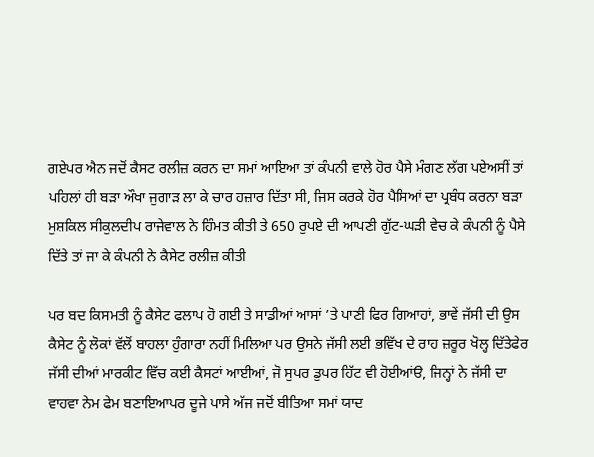ਗਏਪਰ ਐਨ ਜਦੋਂ ਕੈਸਟ ਰਲੀਜ਼ ਕਰਨ ਦਾ ਸਮਾਂ ਆਇਆ ਤਾਂ ਕੰਪਨੀ ਵਾਲੇ ਹੋਰ ਪੈਸੇ ਮੰਗਣ ਲੱਗ ਪਏਅਸੀਂ ਤਾਂ ਪਹਿਲਾਂ ਹੀ ਬੜਾ ਔਖਾ ਜੁਗਾੜ ਲਾ ਕੇ ਚਾਰ ਹਜ਼ਾਰ ਦਿੱਤਾ ਸੀ, ਜਿਸ ਕਰਕੇ ਹੋਰ ਪੈਸਿਆਂ ਦਾ ਪ੍ਰਬੰਧ ਕਰਨਾ ਬੜਾ ਮੁਸ਼ਕਿਲ ਸੀਕੁਲਦੀਪ ਰਾਜੇਵਾਲ ਨੇ ਹਿੰਮਤ ਕੀਤੀ ਤੇ 650 ਰੁਪਏ ਦੀ ਆਪਣੀ ਗੁੱਟ-ਘੜੀ ਵੇਚ ਕੇ ਕੰਪਨੀ ਨੂੰ ਪੈਸੇ ਦਿੱਤੇ ਤਾਂ ਜਾ ਕੇ ਕੰਪਨੀ ਨੇ ਕੈਸੇਟ ਰਲੀਜ਼ ਕੀਤੀ

ਪਰ ਬਦ ਕਿਸਮਤੀ ਨੂੰ ਕੈਸੇਟ ਫਲਾਪ ਹੋ ਗਈ ਤੇ ਸਾਡੀਆਂ ਆਸਾਂ ’ਤੇ ਪਾਣੀ ਫਿਰ ਗਿਆਹਾਂ, ਭਾਵੇਂ ਜੱਸੀ ਦੀ ਉਸ ਕੈਸੇਟ ਨੂੰ ਲੋਕਾਂ ਵੱਲੋਂ ਬਾਹਲਾ ਹੁੰਗਾਰਾ ਨਹੀਂ ਮਿਲਿਆ ਪਰ ਉਸਨੇ ਜੱਸੀ ਲਈ ਭਵਿੱਖ ਦੇ ਰਾਹ ਜ਼ਰੂਰ ਖੋਲ੍ਹ ਦਿੱਤੇਫੇਰ ਜੱਸੀ ਦੀਆਂ ਮਾਰਕੀਟ ਵਿੱਚ ਕਈ ਕੈਸਟਾਂ ਆਈਆਂ, ਜੋ ਸੁਪਰ ਡੁਪਰ ਹਿੱਟ ਵੀ ਹੋਈਆਂੳ, ਜਿਨ੍ਹਾਂ ਨੇ ਜੱਸੀ ਦਾ ਵਾਹਵਾ ਨੇਮ ਫੇਮ ਬਣਾਇਆਪਰ ਦੂਜੇ ਪਾਸੇ ਅੱਜ ਜਦੋਂ ਬੀਤਿਆ ਸਮਾਂ ਯਾਦ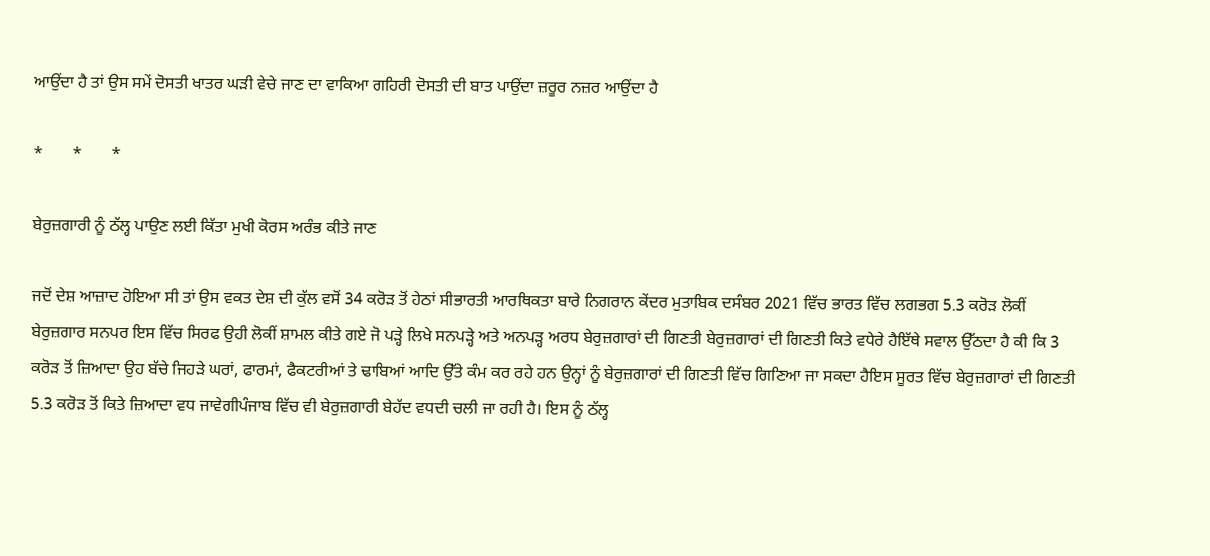ਆਉਂਦਾ ਹੈ ਤਾਂ ਉਸ ਸਮੇਂ ਦੋਸਤੀ ਖਾਤਰ ਘੜੀ ਵੇਚੇ ਜਾਣ ਦਾ ਵਾਕਿਆ ਗਹਿਰੀ ਦੋਸਤੀ ਦੀ ਬਾਤ ਪਾਉਂਦਾ ਜ਼ਰੂਰ ਨਜ਼ਰ ਆਉਂਦਾ ਹੈ

*       *       *

ਬੇਰੁਜ਼ਗਾਰੀ ਨੂੰ ਠੱਲ੍ਹ ਪਾਉਣ ਲਈ ਕਿੱਤਾ ਮੁਖੀ ਕੋਰਸ ਅਰੰਭ ਕੀਤੇ ਜਾਣ

ਜਦੋਂ ਦੇਸ਼ ਆਜ਼ਾਦ ਹੋਇਆ ਸੀ ਤਾਂ ਉਸ ਵਕਤ ਦੇਸ਼ ਦੀ ਕੁੱਲ ਵਸੋਂ 34 ਕਰੋੜ ਤੋਂ ਹੇਠਾਂ ਸੀਭਾਰਤੀ ਆਰਥਿਕਤਾ ਬਾਰੇ ਨਿਗਰਾਨ ਕੇਂਦਰ ਮੁਤਾਬਿਕ ਦਸੰਬਰ 2021 ਵਿੱਚ ਭਾਰਤ ਵਿੱਚ ਲਗਭਗ 5.3 ਕਰੋੜ ਲੋਕੀਂ ਬੇਰੁਜ਼ਗਾਰ ਸਨਪਰ ਇਸ ਵਿੱਚ ਸਿਰਫ ਉਹੀ ਲੋਕੀਂ ਸ਼ਾਮਲ ਕੀਤੇ ਗਏ ਜੋ ਪੜ੍ਹੇ ਲਿਖੇ ਸਨਪੜ੍ਹੇ ਅਤੇ ਅਨਪੜ੍ਹ ਅਰਧ ਬੇਰੁਜ਼ਗਾਰਾਂ ਦੀ ਗਿਣਤੀ ਬੇਰੁਜ਼ਗਾਰਾਂ ਦੀ ਗਿਣਤੀ ਕਿਤੇ ਵਧੇਰੇ ਹੈਇੱਥੇ ਸਵਾਲ ਉੱਠਦਾ ਹੈ ਕੀ ਕਿ 3 ਕਰੋੜ ਤੋਂ ਜ਼ਿਆਦਾ ਉਹ ਬੱਚੇ ਜਿਹੜੇ ਘਰਾਂ, ਫਾਰਮਾਂ, ਫੈਕਟਰੀਆਂ ਤੇ ਢਾਬਿਆਂ ਆਦਿ ਉੱਤੇ ਕੰਮ ਕਰ ਰਹੇ ਹਨ ਉਨ੍ਹਾਂ ਨੂੰ ਬੇਰੁਜ਼ਗਾਰਾਂ ਦੀ ਗਿਣਤੀ ਵਿੱਚ ਗਿਣਿਆ ਜਾ ਸਕਦਾ ਹੈਇਸ ਸੂਰਤ ਵਿੱਚ ਬੇਰੁਜ਼ਗਾਰਾਂ ਦੀ ਗਿਣਤੀ 5.3 ਕਰੋੜ ਤੋਂ ਕਿਤੇ ਜ਼ਿਆਦਾ ਵਧ ਜਾਵੇਗੀਪੰਜਾਬ ਵਿੱਚ ਵੀ ਬੇਰੁਜ਼ਗਾਰੀ ਬੇਹੱਦ ਵਧਦੀ ਚਲੀ ਜਾ ਰਹੀ ਹੈ। ਇਸ ਨੂੰ ਠੱਲ੍ਹ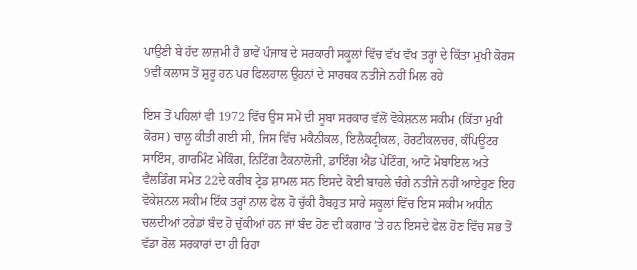ਪਾਉਣੀ ਬੇ ਹੱਦ ਲਾਜ਼ਮੀ ਹੈ ਭਾਵੇਂ ਪੰਜਾਬ ਦੇ ਸਰਕਾਰੀ ਸਕੂਲਾਂ ਵਿੱਚ ਵੱਖ ਵੱਖ ਤਰ੍ਹਾਂ ਦੇ ਕਿੱਤਾ ਮੁਖੀ ਕੋਰਸ 9ਵੀਂ ਕਲਾਸ ਤੋਂ ਸ਼ੁਰੂ ਹਨ ਪਰ ਫਿਲਹਾਲ ਉਹਨਾਂ ਦੇ ਸਾਰਥਕ ਨਤੀਜੇ ਨਹੀਂ ਮਿਲ ਰਹੇ

ਇਸ ਤੋਂ ਪਹਿਲਾਂ ਵੀ 1972 ਵਿੱਚ ਉਸ ਸਮੇਂ ਦੀ ਸੂਬਾ ਸਰਕਾਰ ਵੱਲੋਂ ਵੋਕੇਸ਼ਨਲ ਸਕੀਮ (ਕਿੱਤਾ ਮੁਖੀ ਕੋਰਸ) ਚਾਲੂ ਕੀਤੀ ਗਈ ਸੀ, ਜਿਸ ਵਿੱਚ ਮਕੈਨੀਕਲ, ਇਲੈਕਟ੍ਰੀਕਲ, ਹੋਰਟੀਕਲਚਰ, ਕੰਪਿਊਟਰ ਸਾਇੰਸ, ਗਾਰਮਿੰਟ ਮੇਕਿੰਗ, ਨਿਟਿੰਗ ਟੈਕਨਾਲੋਜੀ, ਡਾਇੰਗ ਐਂਡ ਪੇਂਟਿੰਗ, ਆਟੋ ਮੋਬਾਇਲ ਅਤੇ ਵੈਲਡਿੰਗ ਸਮੇਤ 22ਦੇ ਕਰੀਬ ਟ੍ਰੇਡ ਸ਼ਾਮਲ ਸਨ ਇਸਦੇ ਕੋਈ ਬਾਹਲੇ ਚੰਗੇ ਨਤੀਜੇ ਨਹੀਂ ਆਏਹੁਣ ਇਹ ਵੋਕੇਸ਼ਨਲ ਸਕੀਮ ਇੱਕ ਤਰ੍ਹਾਂ ਨਾਲ ਫੇਲ ਹੋ ਚੁੱਕੀ ਹੈਬਹੁਤ ਸਾਰੇ ਸਕੂਲਾਂ ਵਿੱਚ ਇਸ ਸਕੀਮ ਅਧੀਨ ਚਲਦੀਆਂ ਟਰੇਡਾਂ ਬੰਦ ਹੋ ਚੁੱਕੀਆਂ ਹਨ ਜਾਂ ਬੰਦ ਹੋਣ ਦੀ ਕਗਾਰ ’ਤੇ ਹਨ ਇਸਦੇ ਫੇਲ ਹੋਣ ਵਿੱਚ ਸਭ ਤੋਂ ਵੱਡਾ ਰੋਲ ਸਰਕਾਰਾਂ ਦਾ ਹੀ ਰਿਹਾ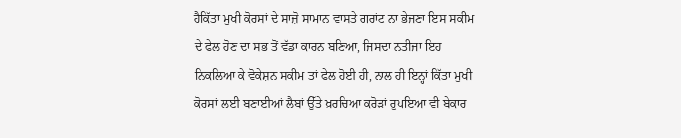ਹੈਕਿੱਤਾ ਮੁਖੀ ਕੋਰਸਾਂ ਦੇ ਸਾਜ਼ੋ ਸਾਮਾਨ ਵਾਸਤੇ ਗਰਾਂਟ ਨਾ ਭੇਜਣਾ ਇਸ ਸਕੀਮ ਦੇ ਫੇਲ ਹੋਣ ਦਾ ਸਭ ਤੋਂ ਵੱਡਾ ਕਾਰਨ ਬਣਿਆ, ਜਿਸਦਾ ਨਤੀਜਾ ਇਹ ਨਿਕਲਿਆ ਕੇ ਵੋਕੇਸ਼ਨ ਸਕੀਮ ਤਾਂ ਫੇਲ ਹੋਈ ਹੀ, ਨਾਲ ਹੀ ਇਨ੍ਹਾਂ ਕਿੱਤਾ ਮੁਖੀ ਕੋਰਸਾਂ ਲਈ ਬਣਾਈਆਂ ਲੈਬਾਂ ਉੱਤੇ ਖ਼ਰਚਿਆ ਕਰੋੜਾਂ ਰੁਪਇਆ ਵੀ ਬੇਕਾਰ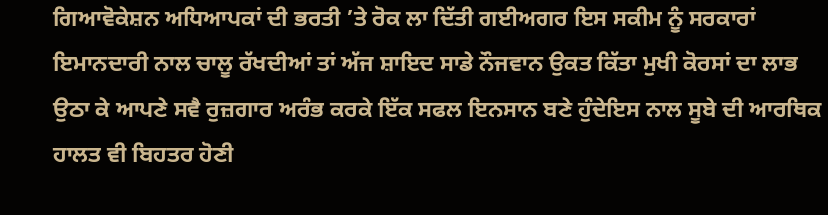ਗਿਆਵੋਕੇਸ਼ਨ ਅਧਿਆਪਕਾਂ ਦੀ ਭਰਤੀ ’ਤੇ ਰੋਕ ਲਾ ਦਿੱਤੀ ਗਈਅਗਰ ਇਸ ਸਕੀਮ ਨੂੰ ਸਰਕਾਰਾਂ ਇਮਾਨਦਾਰੀ ਨਾਲ ਚਾਲੂ ਰੱਖਦੀਆਂ ਤਾਂ ਅੱਜ ਸ਼ਾਇਦ ਸਾਡੇ ਨੌਜਵਾਨ ਉਕਤ ਕਿੱਤਾ ਮੁਖੀ ਕੋਰਸਾਂ ਦਾ ਲਾਭ ਉਠਾ ਕੇ ਆਪਣੇ ਸਵੈ ਰੁਜ਼ਗਾਰ ਅਰੰਭ ਕਰਕੇ ਇੱਕ ਸਫਲ ਇਨਸਾਨ ਬਣੇ ਹੁੰਦੇਇਸ ਨਾਲ ਸੂਬੇ ਦੀ ਆਰਥਿਕ ਹਾਲਤ ਵੀ ਬਿਹਤਰ ਹੋਣੀ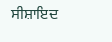ਸੀਸ਼ਾਇਦ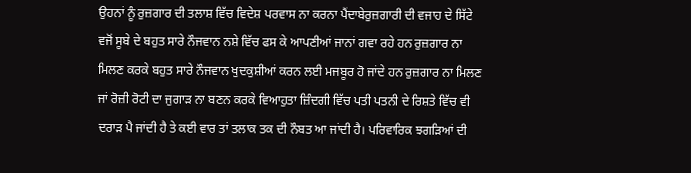ਉਹਨਾਂ ਨੂੰ ਰੁਜ਼ਗਾਰ ਦੀ ਤਲਾਸ਼ ਵਿੱਚ ਵਿਦੇਸ਼ ਪਰਵਾਸ ਨਾ ਕਰਨਾ ਪੈਂਦਾਬੇਰੁਜ਼ਗਾਰੀ ਦੀ ਵਜਾਹ ਦੇ ਸਿੱਟੇ ਵਜੋਂ ਸੂਬੇ ਦੇ ਬਹੁਤ ਸਾਰੇ ਨੌਜਵਾਨ ਨਸ਼ੇ ਵਿੱਚ ਫਸ ਕੇ ਆਪਣੀਆਂ ਜਾਨਾਂ ਗਵਾ ਰਹੇ ਹਨ ਰੁਜ਼ਗਾਰ ਨਾ ਮਿਲਣ ਕਰਕੇ ਬਹੁਤ ਸਾਰੇ ਨੌਜਵਾਨ ਖੁਦਕੁਸ਼ੀਆਂ ਕਰਨ ਲਈ ਮਜਬੂਰ ਹੋ ਜਾਂਦੇ ਹਨ ਰੁਜ਼ਗਾਰ ਨਾ ਮਿਲਣ ਜਾਂ ਰੋਜ਼ੀ ਰੋਟੀ ਦਾ ਜੁਗਾੜ ਨਾ ਬਣਨ ਕਰਕੇ ਵਿਆਹੁਤਾ ਜ਼ਿੰਦਗੀ ਵਿੱਚ ਪਤੀ ਪਤਨੀ ਦੇ ਰਿਸ਼ਤੇ ਵਿੱਚ ਵੀ ਦਰਾੜ ਪੈ ਜਾਂਦੀ ਹੈ ਤੇ ਕਈ ਵਾਰ ਤਾਂ ਤਲਾਕ ਤਕ ਦੀ ਨੌਬਤ ਆ ਜਾਂਦੀ ਹੈ। ਪਰਿਵਾਰਿਕ ਝਗੜਿਆਂ ਦੀ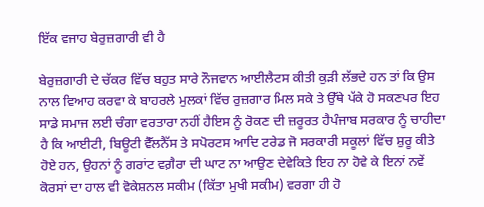ਇੱਕ ਵਜਾਹ ਬੇਰੁਜ਼ਗਾਰੀ ਵੀ ਹੈ

ਬੇਰੁਜ਼ਗਾਰੀ ਦੇ ਚੱਕਰ ਵਿੱਚ ਬਹੁਤ ਸਾਰੇ ਨੌਜਵਾਨ ਆਈਲੈਟਸ ਕੀਤੀ ਕੁੜੀ ਲੱਭਦੇ ਹਨ ਤਾਂ ਕਿ ਉਸ ਨਾਲ ਵਿਆਹ ਕਰਵਾ ਕੇ ਬਾਹਰਲੇ ਮੁਲਕਾਂ ਵਿੱਚ ਰੁਜ਼ਗਾਰ ਮਿਲ ਸਕੇ ਤੇ ਉੱਥੇ ਪੱਕੇ ਹੋ ਸਕਣਪਰ ਇਹ ਸਾਡੇ ਸਮਾਜ ਲਈ ਚੰਗਾ ਵਰਤਾਰਾ ਨਹੀਂ ਹੈਇਸ ਨੂੰ ਰੋਕਣ ਦੀ ਜ਼ਰੂਰਤ ਹੈਪੰਜਾਬ ਸਰਕਾਰ ਨੂੰ ਚਾਹੀਦਾ ਹੈ ਕਿ ਆਈਟੀ, ਬਿਊਟੀ ਵੈੱਲਨੈੱਸ ਤੇ ਸਪੋਰਟਸ ਆਦਿ ਟਰੇਡ ਜੋ ਸਰਕਾਰੀ ਸਕੂਲਾਂ ਵਿੱਚ ਸ਼ੁਰੂ ਕੀਤੇ ਹੋਏ ਹਨ, ਉਹਨਾਂ ਨੂੰ ਗਰਾਂਟ ਵਗ਼ੈਰਾ ਦੀ ਘਾਟ ਨਾ ਆਉਣ ਦੇਵੇਕਿਤੇ ਇਹ ਨਾ ਹੋਵੇ ਕੇ ਇਨਾਂ ਨਵੇਂ ਕੋਰਸਾਂ ਦਾ ਹਾਲ ਵੀ ਵੋਕੇਸ਼ਨਲ ਸਕੀਮ (ਕਿੱਤਾ ਮੁਖੀ ਸਕੀਮ) ਵਰਗਾ ਹੀ ਹੋ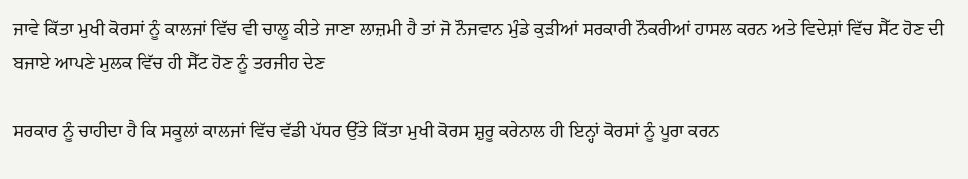ਜਾਵੇ ਕਿੱਤਾ ਮੁਖੀ ਕੋਰਸਾਂ ਨੂੰ ਕਾਲਜਾਂ ਵਿੱਚ ਵੀ ਚਾਲੂ ਕੀਤੇ ਜਾਣਾ ਲਾਜ਼ਮੀ ਹੈ ਤਾਂ ਜੋ ਨੌਜਵਾਨ ਮੁੰਡੇ ਕੁੜੀਆਂ ਸਰਕਾਰੀ ਨੌਕਰੀਆਂ ਹਾਸਲ ਕਰਨ ਅਤੇ ਵਿਦੇਸ਼ਾਂ ਵਿੱਚ ਸੈੱਟ ਹੋਣ ਦੀ ਬਜਾਏ ਆਪਣੇ ਮੁਲਕ ਵਿੱਚ ਹੀ ਸੈੱਟ ਹੋਣ ਨੂੰ ਤਰਜੀਹ ਦੇਣ

ਸਰਕਾਰ ਨੂੰ ਚਾਹੀਦਾ ਹੈ ਕਿ ਸਕੂਲਾਂ ਕਾਲਜਾਂ ਵਿੱਚ ਵੱਡੀ ਪੱਧਰ ਉੱਤੇ ਕਿੱਤਾ ਮੁਖੀ ਕੋਰਸ ਸ਼ੁਰੂ ਕਰੇਨਾਲ ਹੀ ਇਨ੍ਹਾਂ ਕੋਰਸਾਂ ਨੂੰ ਪੂਰਾ ਕਰਨ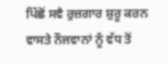ਪਿੱਛੋਂ ਸਵੈ ਰੁਜ਼ਗਾਰ ਸ਼ੁਰੂ ਕਰਨ ਵਾਸਤੇ ਨੌਜਵਾਨਾਂ ਨੂੰ ਵੱਧ ਤੋਂ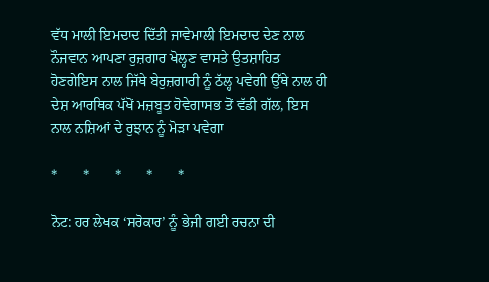ਵੱਧ ਮਾਲੀ ਇਮਦਾਦ ਦਿੱਤੀ ਜਾਵੇਮਾਲੀ ਇਮਦਾਦ ਦੇਣ ਨਾਲ ਨੌਜਵਾਨ ਆਪਣਾ ਰੁਜ਼ਗਾਰ ਖੋਲ੍ਹਣ ਵਾਸਤੇ ਉਤਸ਼ਾਹਿਤ ਹੋਣਗੇਇਸ ਨਾਲ ਜਿੱਥੇ ਬੇਰੁਜ਼ਗਾਰੀ ਨੂੰ ਠੱਲ੍ਹ ਪਵੇਗੀ ਉੱਥੇ ਨਾਲ ਹੀ ਦੇਸ਼ ਆਰਥਿਕ ਪੱਖੋਂ ਮਜ਼ਬੂਤ ਹੋਵੇਗਾਸਭ ਤੋਂ ਵੱਡੀ ਗੱਲ, ਇਸ ਨਾਲ ਨਸ਼ਿਆਂ ਦੇ ਰੁਝਾਨ ਨੂੰ ਮੋੜਾ ਪਵੇਗਾ

*       *       *       *       *

ਨੋਟ: ਹਰ ਲੇਖਕ ‘ਸਰੋਕਾਰ’ ਨੂੰ ਭੇਜੀ ਗਈ ਰਚਨਾ ਦੀ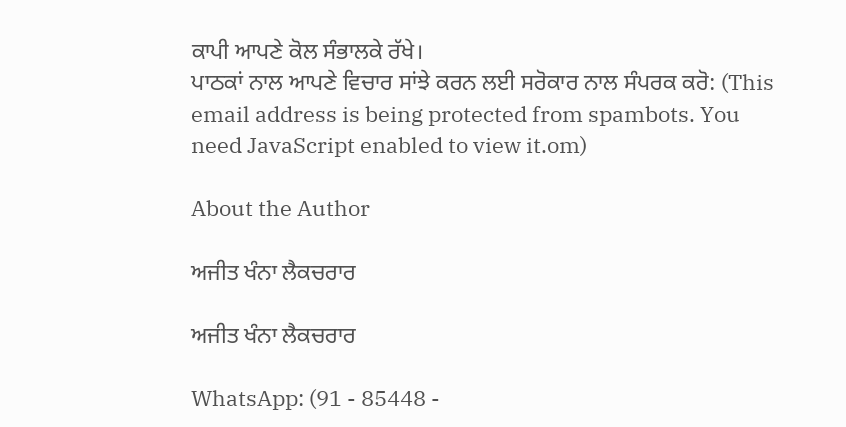ਕਾਪੀ ਆਪਣੇ ਕੋਲ ਸੰਭਾਲਕੇ ਰੱਖੇ।
ਪਾਠਕਾਂ ਨਾਲ ਆਪਣੇ ਵਿਚਾਰ ਸਾਂਝੇ ਕਰਨ ਲਈ ਸਰੋਕਾਰ ਨਾਲ ਸੰਪਰਕ ਕਰੋ: (This email address is being protected from spambots. You need JavaScript enabled to view it.om)

About the Author

ਅਜੀਤ ਖੰਨਾ ਲੈਕਚਰਾਰ

ਅਜੀਤ ਖੰਨਾ ਲੈਕਚਰਾਰ

WhatsApp: (91 - 85448 -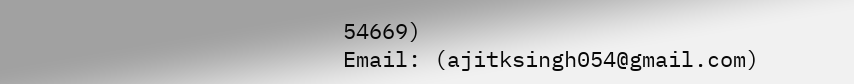54669)
Email: (ajitksingh054@gmail.com)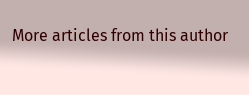More articles from this author